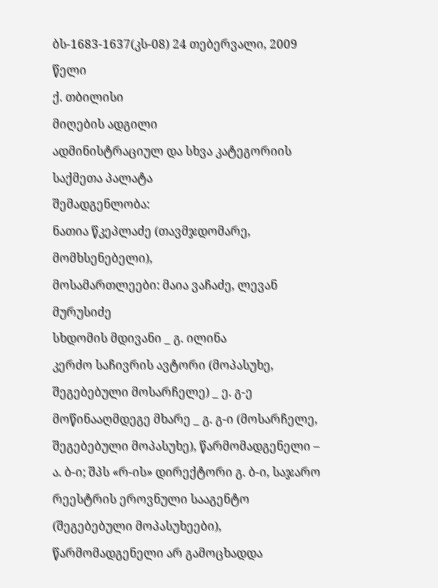ბს-1683-1637(კს-08) 24 თებერვალი, 2009 წელი
ქ. თბილისი
მიღების ადგილი
ადმინისტრაციულ და სხვა კატეგორიის საქმეთა პალატა
შემადგენლობა:
ნათია წკეპლაძე (თავმჯდომარე, მომხსენებელი),
მოსამართლეები: მაია ვაჩაძე, ლევან მურუსიძე
სხდომის მდივანი _ გ. ილინა
კერძო საჩივრის ავტორი (მოპასუხე, შეგებებული მოსარჩელე) _ ე. გ-ე
მოწინააღმდეგე მხარე _ გ. გ-ი (მოსარჩელე, შეგებებული მოპასუხე), წარმომადგენელი – ა. ბ-ი; შპს «რ-ის» დირექტორი გ. ბ-ი, საჯარო რეესტრის ეროვნული სააგენტო (შეგებებული მოპასუხეები), წარმომადგენელი არ გამოცხადდა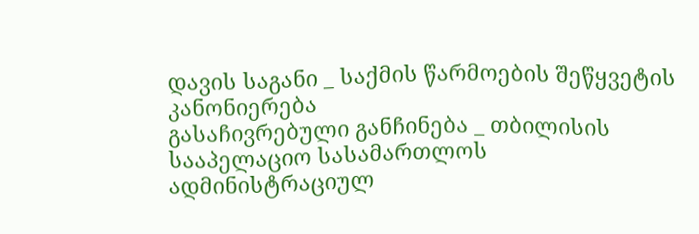დავის საგანი _ საქმის წარმოების შეწყვეტის კანონიერება
გასაჩივრებული განჩინება _ თბილისის სააპელაციო სასამართლოს ადმინისტრაციულ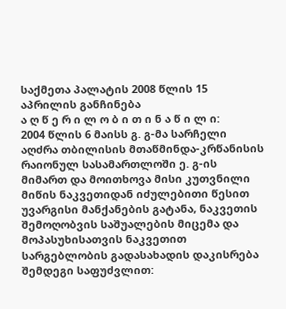საქმეთა პალატის 2008 წლის 15 აპრილის განჩინება
ა ღ წ ე რ ი ლ ო ბ ი თ ი ნ ა წ ი ლ ი:
2004 წლის 6 მაისს გ. გ-მა სარჩელი აღძრა თბილისის მთაწმინდა-კრწანისის რაიონულ სასამართლოში ე. გ-ის მიმართ და მოითხოვა მისი კუთვნილი მიწის ნაკვეთიდან იძულებითი წესით უვარგისი მანქანების გატანა, ნაკვეთის შემოღობვის საშუალების მიცემა და მოპასუხისათვის ნაკვეთით სარგებლობის გადასახადის დაკისრება შემდეგი საფუძვლით: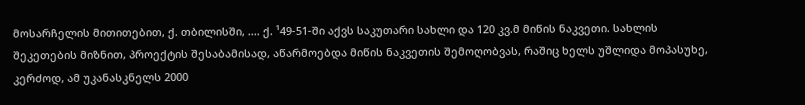მოსარჩელის მითითებით, ქ. თბილისში, .... ქ. ¹49-51-ში აქვს საკუთარი სახლი და 120 კვ.მ მიწის ნაკვეთი. სახლის შეკეთების მიზნით, პროექტის შესაბამისად, აწარმოებდა მიწის ნაკვეთის შემოღობვას, რაშიც ხელს უშლიდა მოპასუხე, კერძოდ, ამ უკანასკნელს 2000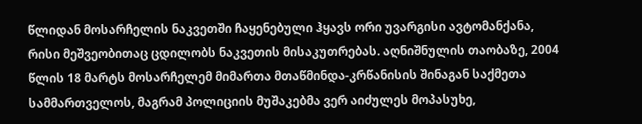წლიდან მოსარჩელის ნაკვეთში ჩაყენებული ჰყავს ორი უვარგისი ავტომანქანა, რისი მეშვეობითაც ცდილობს ნაკვეთის მისაკუთრებას. აღნიშნულის თაობაზე, 2004 წლის 18 მარტს მოსარჩელემ მიმართა მთაწმინდა-კრწანისის შინაგან საქმეთა სამმართველოს, მაგრამ პოლიციის მუშაკებმა ვერ აიძულეს მოპასუხე,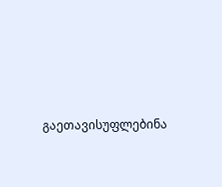გაეთავისუფლებინა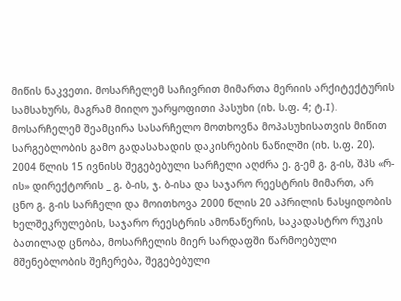მიწის ნაკვეთი. მოსარჩელემ საჩივრით მიმართა მერიის არქიტექტურის სამსახურს, მაგრამ მიიღო უარყოფითი პასუხი (იხ. ს.ფ. 4; ტ.I).
მოსარჩელემ შეამცირა სასარჩელო მოთხოვნა მოპასუხისათვის მიწით სარგებლობის გამო გადასახადის დაკისრების ნაწილში (იხ. ს.ფ. 20).
2004 წლის 15 ივნისს შეგებებული სარჩელი აღძრა ე. გ-ემ გ. გ-ის, შპს «რ-ის» დირექტორის _ გ. ბ-ის, ჯ. ბ-ისა და საჯარო რეესტრის მიმართ, არ ცნო გ. გ-ის სარჩელი და მოითხოვა 2000 წლის 20 აპრილის ნასყიდობის ხელშეკრულების, საჯარო რეესტრის ამონაწერის, საკადასტრო რუკის ბათილად ცნობა, მოსარჩელის მიერ სარდაფში წარმოებული მშენებლობის შეჩერება, შეგებებული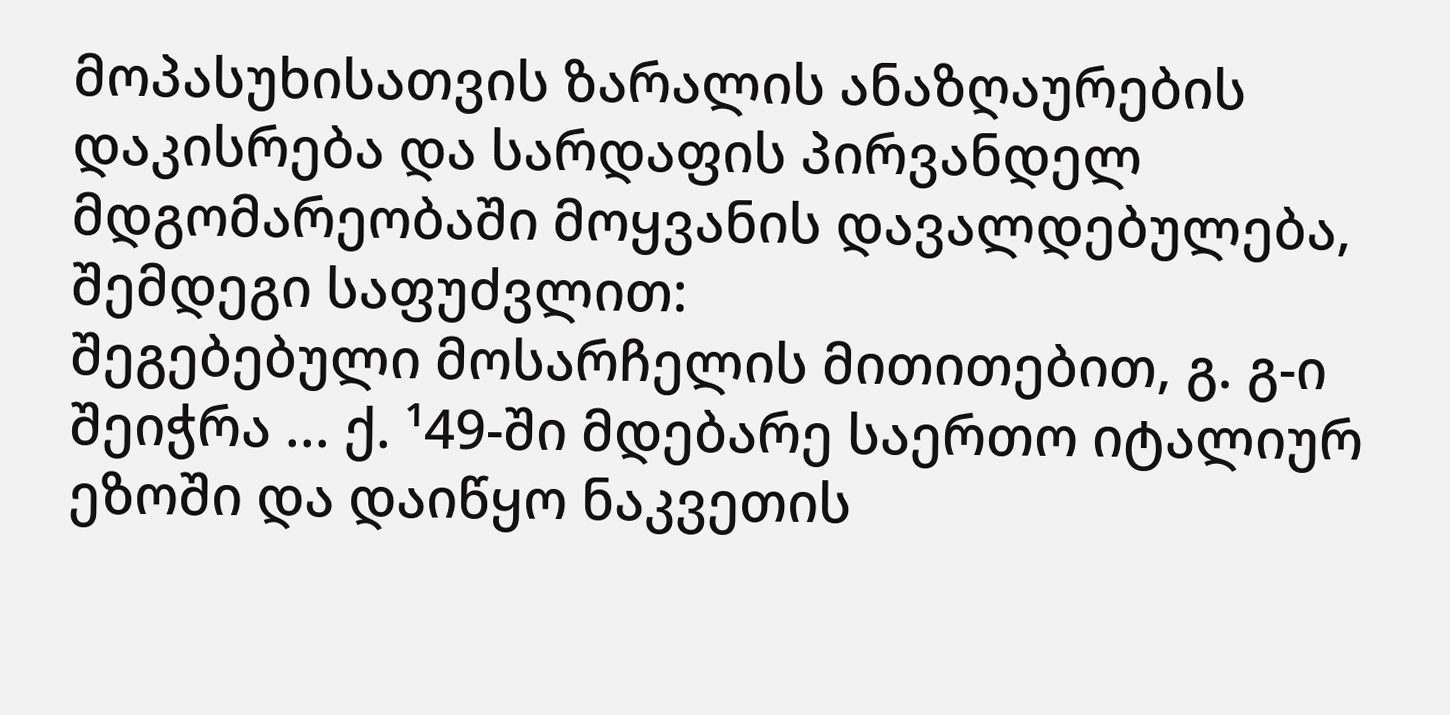მოპასუხისათვის ზარალის ანაზღაურების დაკისრება და სარდაფის პირვანდელ მდგომარეობაში მოყვანის დავალდებულება, შემდეგი საფუძვლით:
შეგებებული მოსარჩელის მითითებით, გ. გ-ი შეიჭრა ... ქ. ¹49-ში მდებარე საერთო იტალიურ ეზოში და დაიწყო ნაკვეთის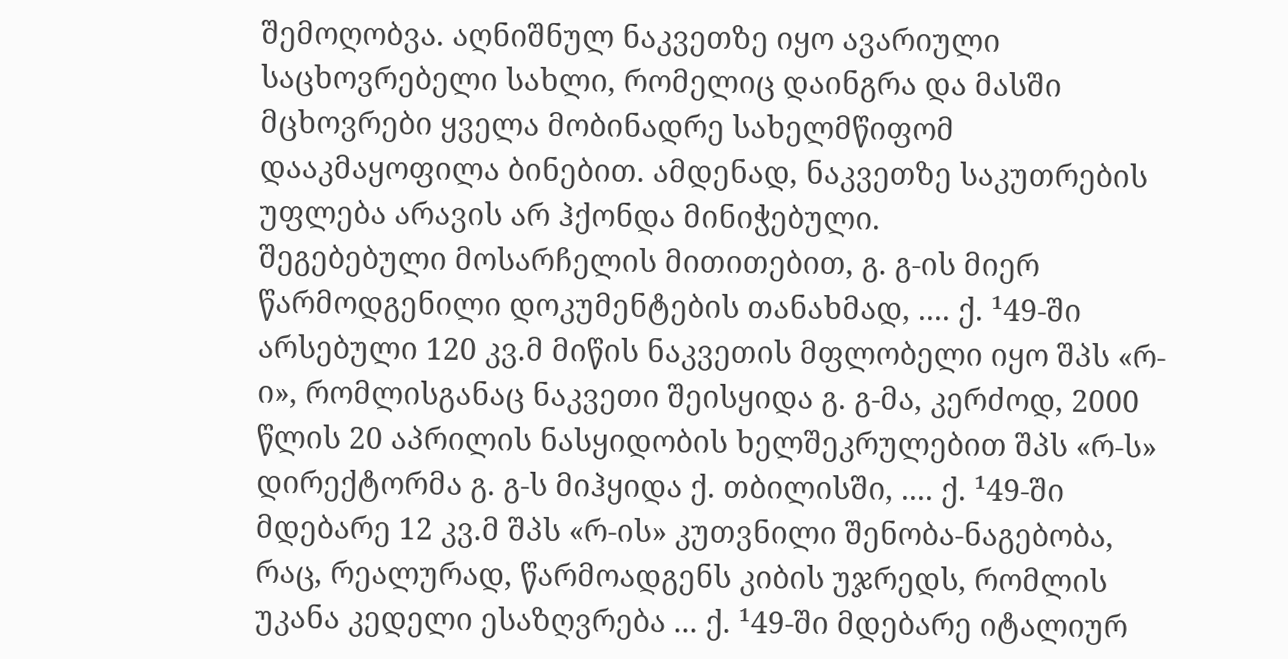შემოღობვა. აღნიშნულ ნაკვეთზე იყო ავარიული საცხოვრებელი სახლი, რომელიც დაინგრა და მასში მცხოვრები ყველა მობინადრე სახელმწიფომ დააკმაყოფილა ბინებით. ამდენად, ნაკვეთზე საკუთრების უფლება არავის არ ჰქონდა მინიჭებული.
შეგებებული მოსარჩელის მითითებით, გ. გ-ის მიერ წარმოდგენილი დოკუმენტების თანახმად, .... ქ. ¹49-ში არსებული 120 კვ.მ მიწის ნაკვეთის მფლობელი იყო შპს «რ-ი», რომლისგანაც ნაკვეთი შეისყიდა გ. გ-მა, კერძოდ, 2000 წლის 20 აპრილის ნასყიდობის ხელშეკრულებით შპს «რ-ს» დირექტორმა გ. გ-ს მიჰყიდა ქ. თბილისში, .... ქ. ¹49-ში მდებარე 12 კვ.მ შპს «რ-ის» კუთვნილი შენობა-ნაგებობა, რაც, რეალურად, წარმოადგენს კიბის უჯრედს, რომლის უკანა კედელი ესაზღვრება ... ქ. ¹49-ში მდებარე იტალიურ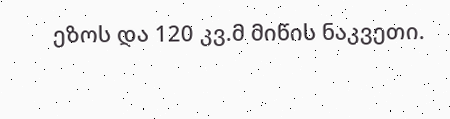ეზოს და 120 კვ.მ მიწის ნაკვეთი.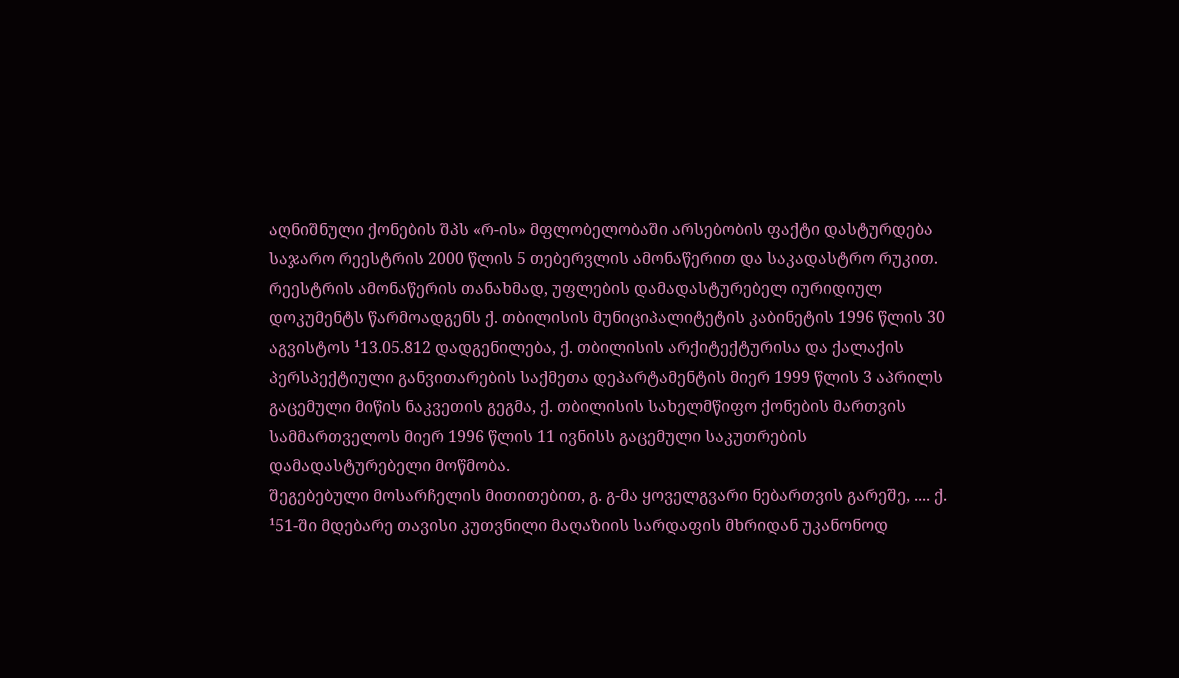აღნიშნული ქონების შპს «რ-ის» მფლობელობაში არსებობის ფაქტი დასტურდება საჯარო რეესტრის 2000 წლის 5 თებერვლის ამონაწერით და საკადასტრო რუკით. რეესტრის ამონაწერის თანახმად, უფლების დამადასტურებელ იურიდიულ დოკუმენტს წარმოადგენს ქ. თბილისის მუნიციპალიტეტის კაბინეტის 1996 წლის 30 აგვისტოს ¹13.05.812 დადგენილება, ქ. თბილისის არქიტექტურისა და ქალაქის პერსპექტიული განვითარების საქმეთა დეპარტამენტის მიერ 1999 წლის 3 აპრილს გაცემული მიწის ნაკვეთის გეგმა, ქ. თბილისის სახელმწიფო ქონების მართვის სამმართველოს მიერ 1996 წლის 11 ივნისს გაცემული საკუთრების დამადასტურებელი მოწმობა.
შეგებებული მოსარჩელის მითითებით, გ. გ-მა ყოველგვარი ნებართვის გარეშე, .... ქ. ¹51-ში მდებარე თავისი კუთვნილი მაღაზიის სარდაფის მხრიდან უკანონოდ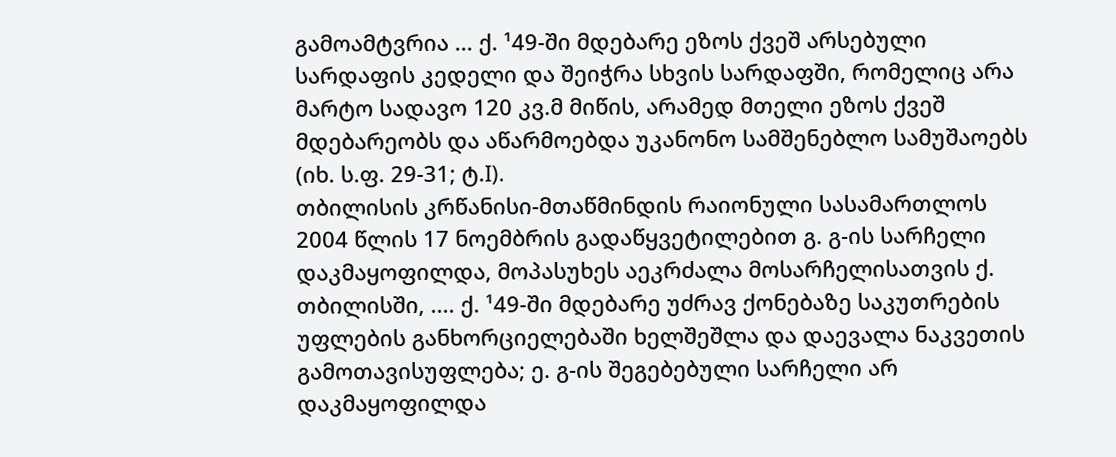გამოამტვრია ... ქ. ¹49-ში მდებარე ეზოს ქვეშ არსებული სარდაფის კედელი და შეიჭრა სხვის სარდაფში, რომელიც არა მარტო სადავო 120 კვ.მ მიწის, არამედ მთელი ეზოს ქვეშ მდებარეობს და აწარმოებდა უკანონო სამშენებლო სამუშაოებს (იხ. ს.ფ. 29-31; ტ.I).
თბილისის კრწანისი-მთაწმინდის რაიონული სასამართლოს 2004 წლის 17 ნოემბრის გადაწყვეტილებით გ. გ-ის სარჩელი დაკმაყოფილდა, მოპასუხეს აეკრძალა მოსარჩელისათვის ქ. თბილისში, .... ქ. ¹49-ში მდებარე უძრავ ქონებაზე საკუთრების უფლების განხორციელებაში ხელშეშლა და დაევალა ნაკვეთის გამოთავისუფლება; ე. გ-ის შეგებებული სარჩელი არ დაკმაყოფილდა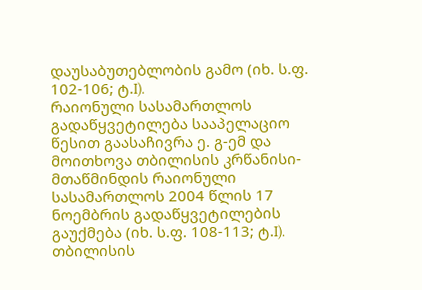დაუსაბუთებლობის გამო (იხ. ს.ფ. 102-106; ტ.I).
რაიონული სასამართლოს გადაწყვეტილება სააპელაციო წესით გაასაჩივრა ე. გ-ემ და მოითხოვა თბილისის კრწანისი-მთაწმინდის რაიონული სასამართლოს 2004 წლის 17 ნოემბრის გადაწყვეტილების გაუქმება (იხ. ს.ფ. 108-113; ტ.I).
თბილისის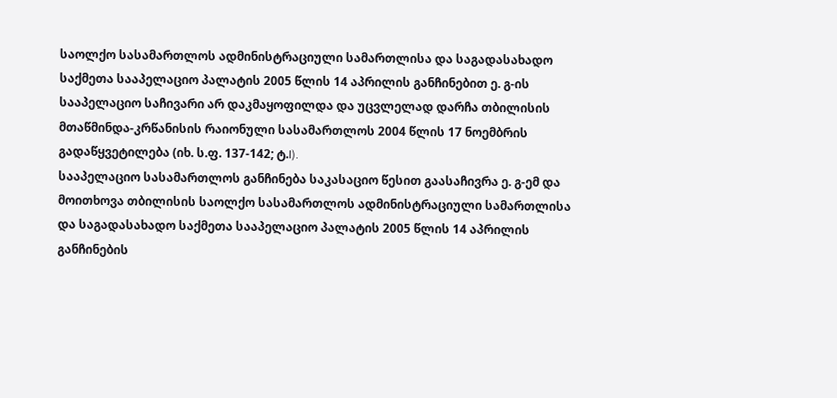საოლქო სასამართლოს ადმინისტრაციული სამართლისა და საგადასახადო საქმეთა სააპელაციო პალატის 2005 წლის 14 აპრილის განჩინებით ე. გ-ის სააპელაციო საჩივარი არ დაკმაყოფილდა და უცვლელად დარჩა თბილისის მთაწმინდა-კრწანისის რაიონული სასამართლოს 2004 წლის 17 ნოემბრის გადაწყვეტილება (იხ. ს.ფ. 137-142; ტ.I).
სააპელაციო სასამართლოს განჩინება საკასაციო წესით გაასაჩივრა ე. გ-ემ და მოითხოვა თბილისის საოლქო სასამართლოს ადმინისტრაციული სამართლისა და საგადასახადო საქმეთა სააპელაციო პალატის 2005 წლის 14 აპრილის განჩინების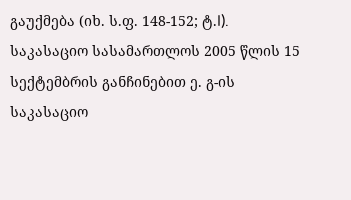გაუქმება (იხ. ს.ფ. 148-152; ტ.I).
საკასაციო სასამართლოს 2005 წლის 15 სექტემბრის განჩინებით ე. გ-ის საკასაციო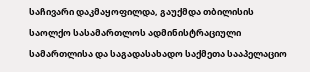საჩივარი დაკმაყოფილდა, გაუქმდა თბილისის საოლქო სასამართლოს ადმინისტრაციული სამართლისა და საგადასახადო საქმეთა სააპელაციო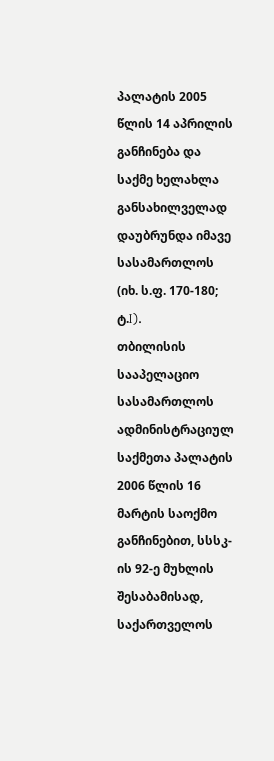პალატის 2005 წლის 14 აპრილის განჩინება და საქმე ხელახლა განსახილველად დაუბრუნდა იმავე სასამართლოს (იხ. ს.ფ. 170-180; ტ.I).
თბილისის სააპელაციო სასამართლოს ადმინისტრაციულ საქმეთა პალატის 2006 წლის 16 მარტის საოქმო განჩინებით, სსსკ-ის 92-ე მუხლის შესაბამისად, საქართველოს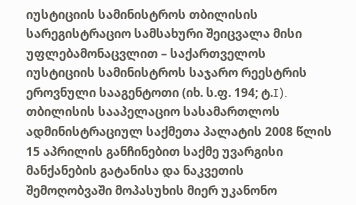იუსტიციის სამინისტროს თბილისის სარეგისტრაციო სამსახური შეიცვალა მისი უფლებამონაცვლით – საქართველოს იუსტიციის სამინისტროს საჯარო რეესტრის ეროვნული სააგენტოთი (იხ. ს.ფ. 194; ტ.I).
თბილისის სააპელაციო სასამართლოს ადმინისტრაციულ საქმეთა პალატის 2008 წლის 15 აპრილის განჩინებით საქმე უვარგისი მანქანების გატანისა და ნაკვეთის შემოღობვაში მოპასუხის მიერ უკანონო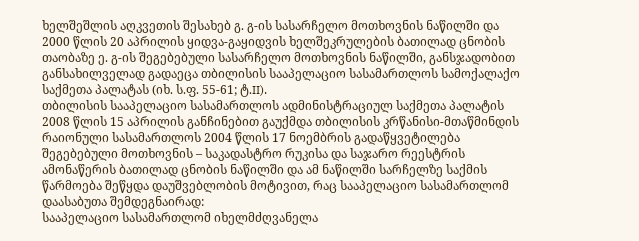ხელშეშლის აღკვეთის შესახებ გ. გ-ის სასარჩელო მოთხოვნის ნაწილში და 2000 წლის 20 აპრილის ყიდვა-გაყიდვის ხელშეკრულების ბათილად ცნობის თაობაზე ე. გ-ის შეგებებული სასარჩელო მოთხოვნის ნაწილში, განსჯადობით განსახილველად გადაეცა თბილისის სააპელაციო სასამართლოს სამოქალაქო საქმეთა პალატას (იხ. ს.ფ. 55-61; ტ.II).
თბილისის სააპელაციო სასამართლოს ადმინისტრაციულ საქმეთა პალატის 2008 წლის 15 აპრილის განჩინებით გაუქმდა თბილისის კრწანისი-მთაწმინდის რაიონული სასამართლოს 2004 წლის 17 ნოემბრის გადაწყვეტილება შეგებებული მოთხოვნის – საკადასტრო რუკისა და საჯარო რეესტრის ამონაწერის ბათილად ცნობის ნაწილში და ამ ნაწილში სარჩელზე საქმის წარმოება შეწყდა დაუშვებლობის მოტივით, რაც სააპელაციო სასამართლომ დაასაბუთა შემდეგნაირად:
სააპელაციო სასამართლომ იხელმძღვანელა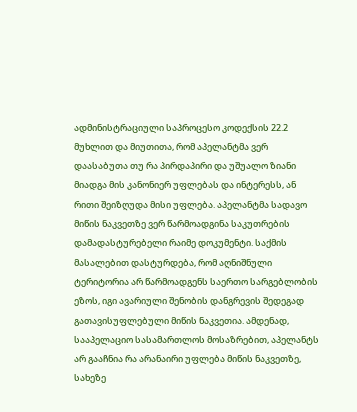ადმინისტრაციული საპროცესო კოდექსის 22.2 მუხლით და მიუთითა, რომ აპელანტმა ვერ დაასაბუთა თუ რა პირდაპირი და უშუალო ზიანი მიადგა მის კანონიერ უფლებას და ინტერესს, ან რითი შეიზღუდა მისი უფლება. აპელანტმა სადავო მიწის ნაკვეთზე ვერ წარმოადგინა საკუთრების დამადასტურებელი რაიმე დოკუმენტი. საქმის მასალებით დასტურდება, რომ აღნიშნული ტერიტორია არ წარმოადგენს საერთო სარგებლობის ეზოს, იგი ავარიული შენობის დანგრევის შედეგად გათავისუფლებული მიწის ნაკვეთია. ამდენად, სააპელაციო სასამართლოს მოსაზრებით, აპელანტს არ გააჩნია რა არანაირი უფლება მიწის ნაკვეთზე, სახეზე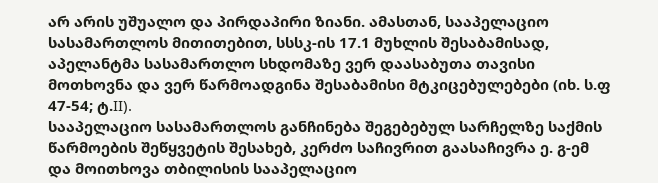არ არის უშუალო და პირდაპირი ზიანი. ამასთან, სააპელაციო სასამართლოს მითითებით, სსსკ-ის 17.1 მუხლის შესაბამისად, აპელანტმა სასამართლო სხდომაზე ვერ დაასაბუთა თავისი მოთხოვნა და ვერ წარმოადგინა შესაბამისი მტკიცებულებები (იხ. ს.ფ 47-54; ტ.II).
სააპელაციო სასამართლოს განჩინება შეგებებულ სარჩელზე საქმის წარმოების შეწყვეტის შესახებ, კერძო საჩივრით გაასაჩივრა ე. გ-ემ და მოითხოვა თბილისის სააპელაციო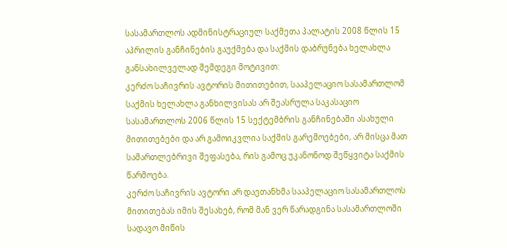სასამართლოს ადმინისტრაციულ საქმეთა პალატის 2008 წლის 15 აპრილის განჩინების გაუქმება და საქმის დაბრუნება ხელახლა განსახილველად შემდეგი მოტივით:
კერძო საჩივრის ავტორის მითითებით, სააპელაციო სასამართლომ საქმის ხელახლა განხილვისას არ შეასრულა საკასაციო სასამართლოს 2006 წლის 15 სექტემბრის განჩინებაში ასახული მითითებები და არ გამოიკვლია საქმის გარემოებები, არ მისცა მათ სამართლებრივი შეფასება, რის გამოც უკანონოდ შეწყვიტა საქმის წარმოება.
კერძო საჩივრის ავტორი არ დაეთანხმა სააპელაციო სასამართლოს მითითებას იმის შესახებ, რომ მან ვერ წარადგინა სასამართლოში სადავო მიწის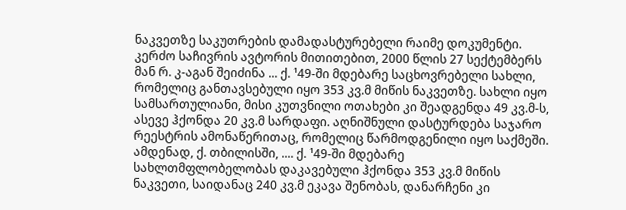ნაკვეთზე საკუთრების დამადასტურებელი რაიმე დოკუმენტი.
კერძო საჩივრის ავტორის მითითებით, 2000 წლის 27 სექტემბერს მან რ. კ-აგან შეიძინა ... ქ. ¹49-ში მდებარე საცხოვრებელი სახლი, რომელიც განთავსებული იყო 353 კვ.მ მიწის ნაკვეთზე. სახლი იყო სამსართულიანი, მისი კუთვნილი ოთახები კი შეადგენდა 49 კვ.მ-ს, ასევე ჰქონდა 20 კვ.მ სარდაფი. აღნიშნული დასტურდება საჯარო რეესტრის ამონაწერითაც, რომელიც წარმოდგენილი იყო საქმეში. ამდენად, ქ. თბილისში, .... ქ. ¹49-ში მდებარე სახლთმფლობელობას დაკავებული ჰქონდა 353 კვ.მ მიწის ნაკვეთი, საიდანაც 240 კვ.მ ეკავა შენობას, დანარჩენი კი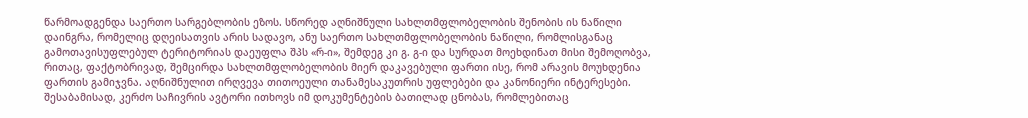წარმოადგენდა საერთო სარგებლობის ეზოს. სწორედ აღნიშნული სახლთმფლობელობის შენობის ის ნაწილი დაინგრა, რომელიც დღეისათვის არის სადავო, ანუ საერთო სახლთმფლობელობის ნაწილი, რომლისგანაც გამოთავისუფლებულ ტერიტორიას დაეუფლა შპს «რ-ი», შემდეგ კი გ. გ-ი და სურდათ მოეხდინათ მისი შემოღობვა, რითაც, ფაქტობრივად, შემცირდა სახლთმფლობელობის მიერ დაკავებული ფართი ისე, რომ არავის მოუხდენია ფართის გამიჯვნა. აღნიშნულით ირღვევა თითოეული თანამესაკუთრის უფლებები და კანონიერი ინტერესები. შესაბამისად, კერძო საჩივრის ავტორი ითხოვს იმ დოკუმენტების ბათილად ცნობას, რომლებითაც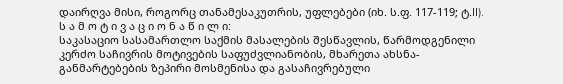დაირღვა მისი, როგორც თანამესაკუთრის, უფლებები (იხ. ს.ფ. 117-119; ტ.II).
ს ა მ ო ტ ი ვ ა ც ი ო ნ ა წ ი ლ ი:
საკასაციო სასამართლო საქმის მასალების შესწავლის, წარმოდგენილი კერძო საჩივრის მოტივების საფუძვლიანობის, მხარეთა ახსნა-განმარტებების ზეპირი მოსმენისა და გასაჩივრებული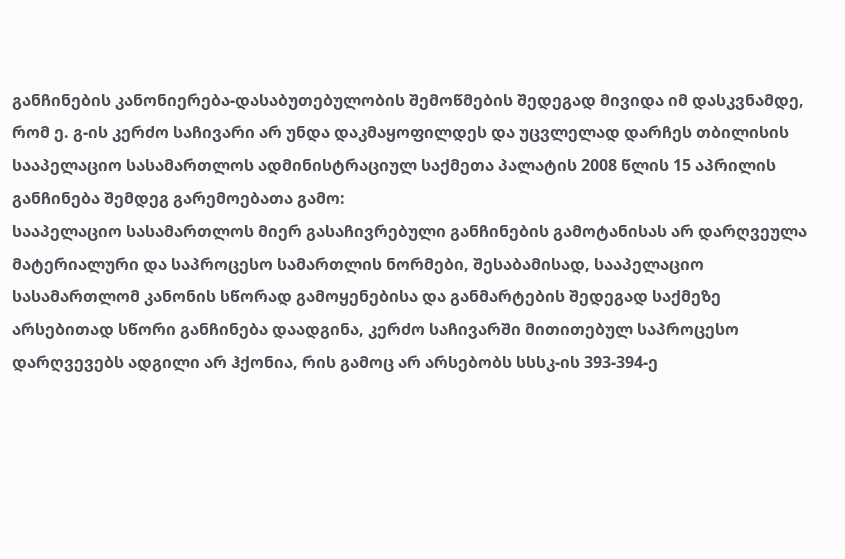განჩინების კანონიერება-დასაბუთებულობის შემოწმების შედეგად მივიდა იმ დასკვნამდე, რომ ე. გ-ის კერძო საჩივარი არ უნდა დაკმაყოფილდეს და უცვლელად დარჩეს თბილისის სააპელაციო სასამართლოს ადმინისტრაციულ საქმეთა პალატის 2008 წლის 15 აპრილის განჩინება შემდეგ გარემოებათა გამო:
სააპელაციო სასამართლოს მიერ გასაჩივრებული განჩინების გამოტანისას არ დარღვეულა მატერიალური და საპროცესო სამართლის ნორმები, შესაბამისად, სააპელაციო სასამართლომ კანონის სწორად გამოყენებისა და განმარტების შედეგად საქმეზე არსებითად სწორი განჩინება დაადგინა, კერძო საჩივარში მითითებულ საპროცესო დარღვევებს ადგილი არ ჰქონია, რის გამოც არ არსებობს სსსკ-ის 393-394-ე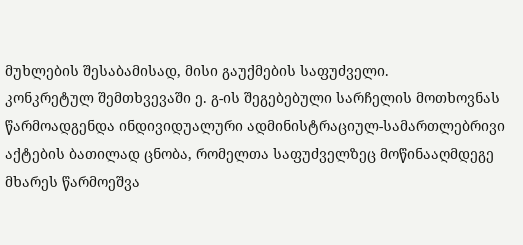მუხლების შესაბამისად, მისი გაუქმების საფუძველი.
კონკრეტულ შემთხვევაში ე. გ-ის შეგებებული სარჩელის მოთხოვნას წარმოადგენდა ინდივიდუალური ადმინისტრაციულ-სამართლებრივი აქტების ბათილად ცნობა, რომელთა საფუძველზეც მოწინააღმდეგე მხარეს წარმოეშვა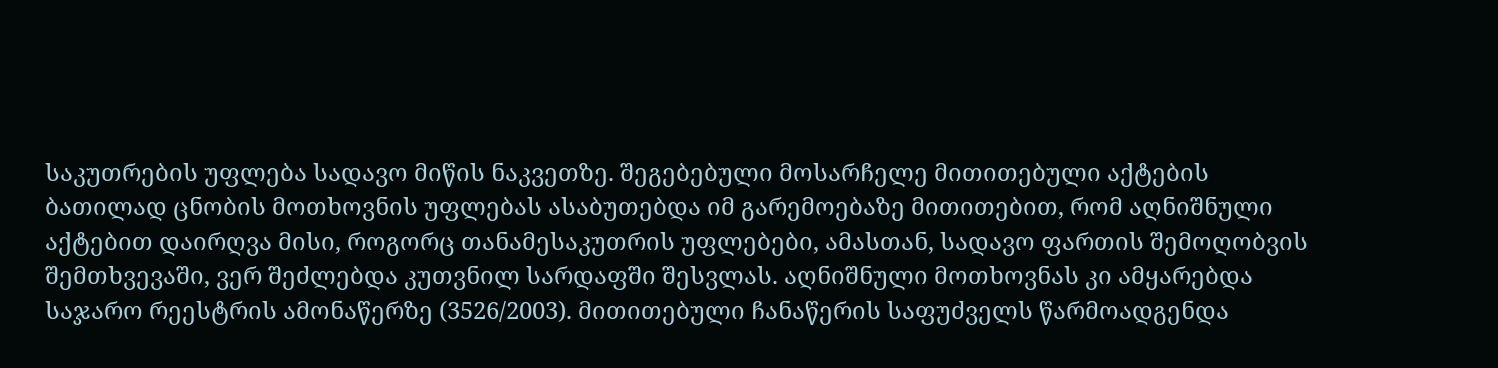საკუთრების უფლება სადავო მიწის ნაკვეთზე. შეგებებული მოსარჩელე მითითებული აქტების ბათილად ცნობის მოთხოვნის უფლებას ასაბუთებდა იმ გარემოებაზე მითითებით, რომ აღნიშნული აქტებით დაირღვა მისი, როგორც თანამესაკუთრის უფლებები, ამასთან, სადავო ფართის შემოღობვის შემთხვევაში, ვერ შეძლებდა კუთვნილ სარდაფში შესვლას. აღნიშნული მოთხოვნას კი ამყარებდა საჯარო რეესტრის ამონაწერზე (3526/2003). მითითებული ჩანაწერის საფუძველს წარმოადგენდა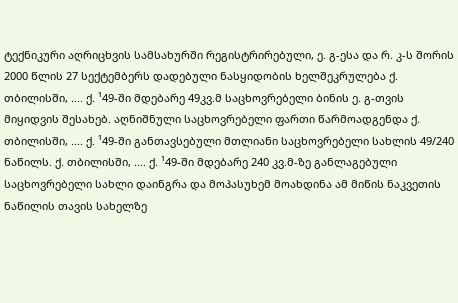ტექნიკური აღრიცხვის სამსახურში რეგისტრირებული, ე. გ-ესა და რ. კ-ს შორის 2000 წლის 27 სექტემბერს დადებული ნასყიდობის ხელშეკრულება ქ. თბილისში, .... ქ. ¹49-ში მდებარე 49კვ.მ საცხოვრებელი ბინის ე. გ-თვის მიყიდვის შესახებ. აღნიშნული საცხოვრებელი ფართი წარმოადგენდა ქ. თბილისში, .... ქ. ¹49-ში განთავსებული მთლიანი საცხოვრებელი სახლის 49/240 ნაწილს. ქ. თბილისში, .... ქ. ¹49-ში მდებარე 240 კვ.მ-ზე განლაგებული საცხოვრებელი სახლი დაინგრა და მოპასუხემ მოახდინა ამ მიწის ნაკვეთის ნაწილის თავის სახელზე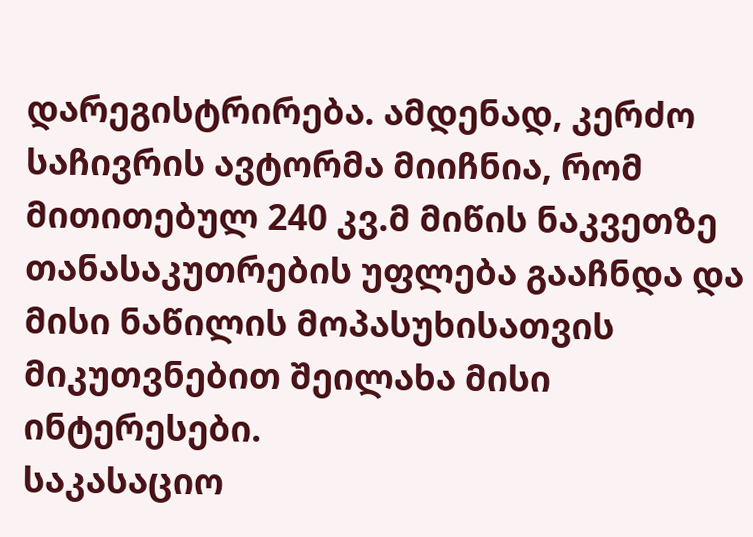დარეგისტრირება. ამდენად, კერძო საჩივრის ავტორმა მიიჩნია, რომ მითითებულ 240 კვ.მ მიწის ნაკვეთზე თანასაკუთრების უფლება გააჩნდა და მისი ნაწილის მოპასუხისათვის მიკუთვნებით შეილახა მისი ინტერესები.
საკასაციო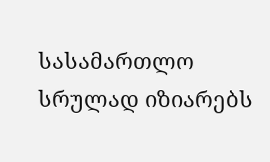სასამართლო სრულად იზიარებს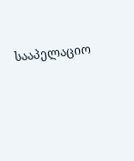სააპელაციო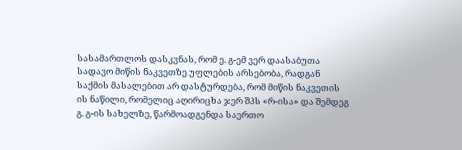სასამართლოს დასკვნას, რომ ე. გ-ემ ვერ დაასაბუთა სადავო მიწის ნაკვეთზე უფლების არსებობა, რადგან საქმის მასალებით არ დასტურდება, რომ მიწის ნაკვეთის ის ნაწილი, რომელიც აღირიცხა ჯერ შპს «რ-ისა» და შემდეგ გ. გ-ის სახელზე, წარმოადგენდა საერთო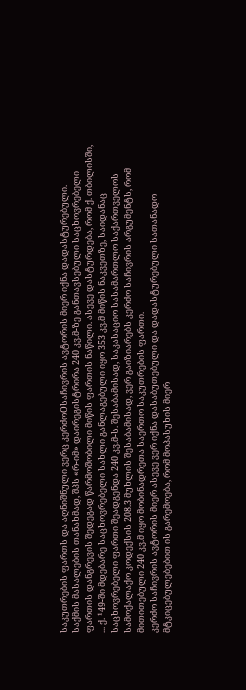საკუთრების ფართს და აღნიშნული ვერც კერძოOსაჩივრის ავტორის მიერ იქნა დადასტურებული.
საქმის მასალების თანახმად, შპს «რ-იმ» დაირეგისტრირა 240 კვ.მ-ზე განთავსებული საცხოვრებელი ფართის დანგრევის შედეგად წარმოშობილი მიწის ფართის ნაწილი. ასევე დასტურდება, რომ ქ. თბილისში, ... ქ. ¹49-ში მდებარე საცხოვრებელი სახლი განლაგებული იყო 353 კვ.მ მიწის ნაკვეთზე, საიდანაც საცხოვრებელი ფართი შეადგენდა 240 კვ.მ-ს. შესაბამისად, საკასაციო სასამართლო საქართველოს სამოქალაქო კოდექსის 208.3 მუხლის შესაბამისად, ვერ გაიზიარებს კერძო საჩივრის არგუმენტს, რომ მითითებული 240 კვ.მ იყო მობინადრეთა საერთო საკუთრების ფართი.
კერძო საჩივრის ავტორის მიერ ასევე ვერ იქნა დასაბუთებული და დადასტურებული სათანადო მტკიცებულებებით ის გარემოება, რომ მოპასუხის მიერ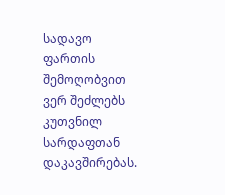სადავო ფართის შემოღობვით ვერ შეძლებს კუთვნილ სარდაფთან დაკავშირებას.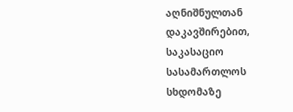აღნიშნულთან დაკავშირებით, საკასაციო სასამართლოს სხდომაზე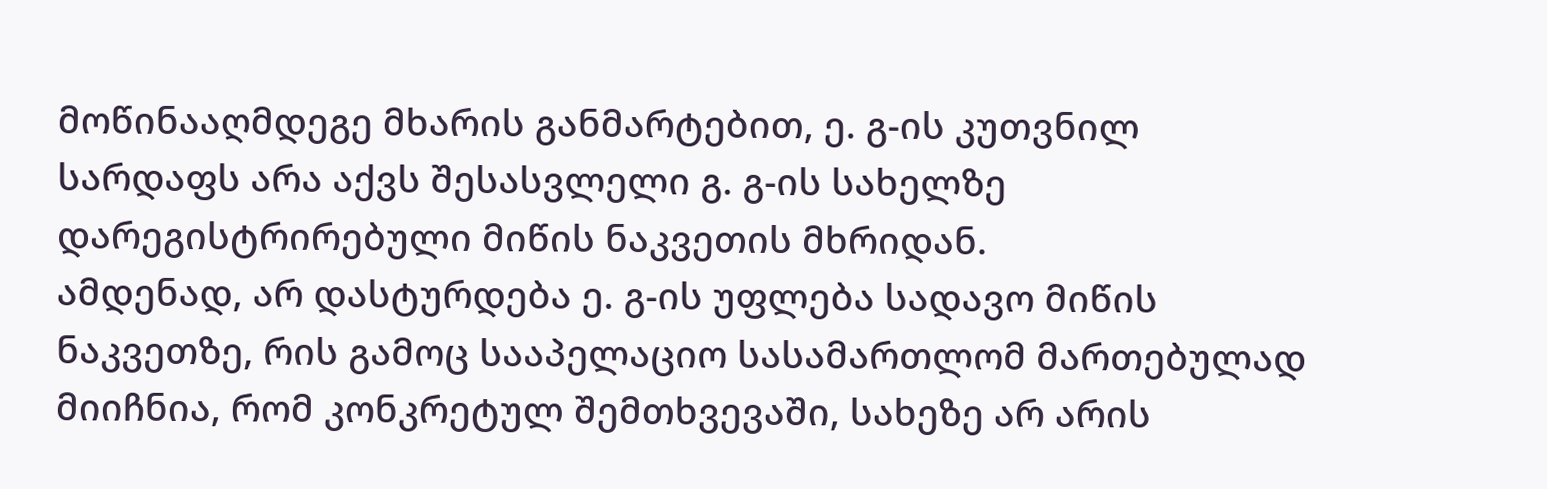მოწინააღმდეგე მხარის განმარტებით, ე. გ-ის კუთვნილ სარდაფს არა აქვს შესასვლელი გ. გ-ის სახელზე დარეგისტრირებული მიწის ნაკვეთის მხრიდან.
ამდენად, არ დასტურდება ე. გ-ის უფლება სადავო მიწის ნაკვეთზე, რის გამოც სააპელაციო სასამართლომ მართებულად მიიჩნია, რომ კონკრეტულ შემთხვევაში, სახეზე არ არის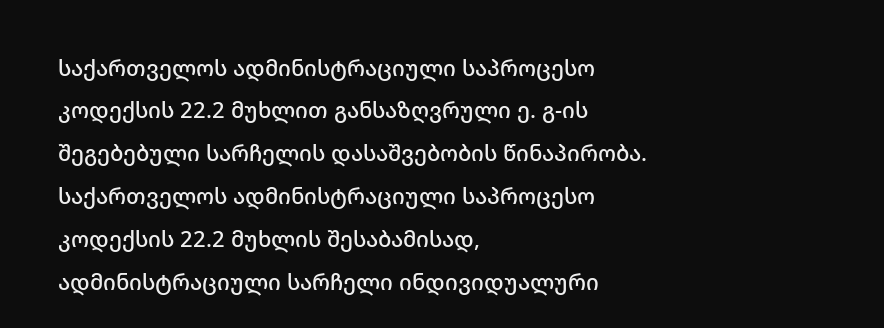საქართველოს ადმინისტრაციული საპროცესო კოდექსის 22.2 მუხლით განსაზღვრული ე. გ-ის შეგებებული სარჩელის დასაშვებობის წინაპირობა.
საქართველოს ადმინისტრაციული საპროცესო კოდექსის 22.2 მუხლის შესაბამისად, ადმინისტრაციული სარჩელი ინდივიდუალური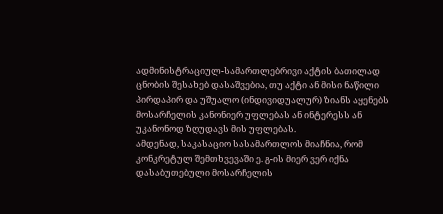ადმინისტრაციულ-სამართლებრივი აქტის ბათილად ცნობის შესახებ დასაშვებია, თუ აქტი ან მისი ნაწილი პირდაპირ და უშუალო (ინდივიდუალურ) ზიანს აყენებს მოსარჩელის კანონიერ უფლებას ან ინტერესს ან უკანონოდ ზღუდავს მის უფლებას.
ამდენად, საკასაციო სასამართლოს მიაჩნია, რომ კონკრეტულ შემთხვევაში ე. გ-ის მიერ ვერ იქნა დასაბუთებული მოსარჩელის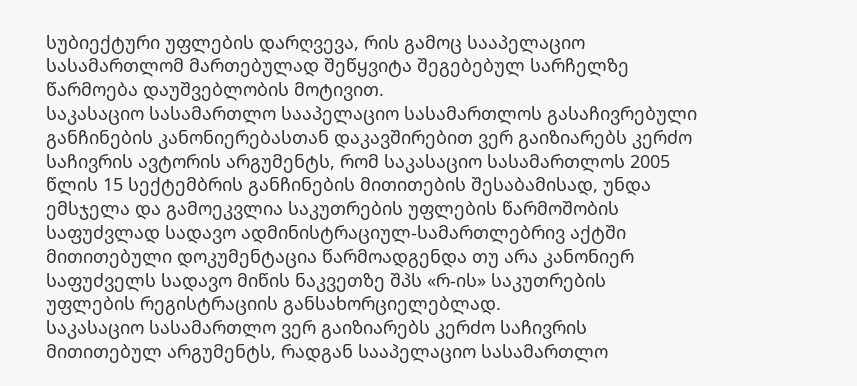სუბიექტური უფლების დარღვევა, რის გამოც სააპელაციო სასამართლომ მართებულად შეწყვიტა შეგებებულ სარჩელზე წარმოება დაუშვებლობის მოტივით.
საკასაციო სასამართლო სააპელაციო სასამართლოს გასაჩივრებული განჩინების კანონიერებასთან დაკავშირებით ვერ გაიზიარებს კერძო საჩივრის ავტორის არგუმენტს, რომ საკასაციო სასამართლოს 2005 წლის 15 სექტემბრის განჩინების მითითების შესაბამისად, უნდა ემსჯელა და გამოეკვლია საკუთრების უფლების წარმოშობის საფუძვლად სადავო ადმინისტრაციულ-სამართლებრივ აქტში მითითებული დოკუმენტაცია წარმოადგენდა თუ არა კანონიერ საფუძველს სადავო მიწის ნაკვეთზე შპს «რ-ის» საკუთრების უფლების რეგისტრაციის განსახორციელებლად.
საკასაციო სასამართლო ვერ გაიზიარებს კერძო საჩივრის მითითებულ არგუმენტს, რადგან სააპელაციო სასამართლო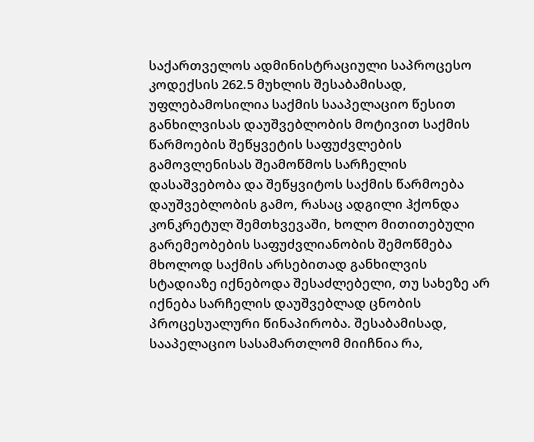საქართველოს ადმინისტრაციული საპროცესო კოდექსის 262.5 მუხლის შესაბამისად, უფლებამოსილია საქმის სააპელაციო წესით განხილვისას დაუშვებლობის მოტივით საქმის წარმოების შეწყვეტის საფუძვლების გამოვლენისას შეამოწმოს სარჩელის დასაშვებობა და შეწყვიტოს საქმის წარმოება დაუშვებლობის გამო, რასაც ადგილი ჰქონდა კონკრეტულ შემთხვევაში, ხოლო მითითებული გარემეობების საფუძვლიანობის შემოწმება მხოლოდ საქმის არსებითად განხილვის სტადიაზე იქნებოდა შესაძლებელი, თუ სახეზე არ იქნება სარჩელის დაუშვებლად ცნობის პროცესუალური წინაპირობა. შესაბამისად, სააპელაციო სასამართლომ მიიჩნია რა,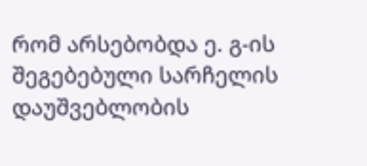რომ არსებობდა ე. გ-ის შეგებებული სარჩელის დაუშვებლობის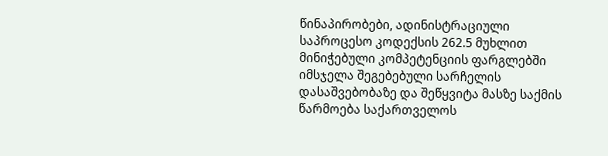წინაპირობები, ადინისტრაციული საპროცესო კოდექსის 262.5 მუხლით მინიჭებული კომპეტენციის ფარგლებში იმსჯელა შეგებებული სარჩელის დასაშვებობაზე და შეწყვიტა მასზე საქმის წარმოება საქართველოს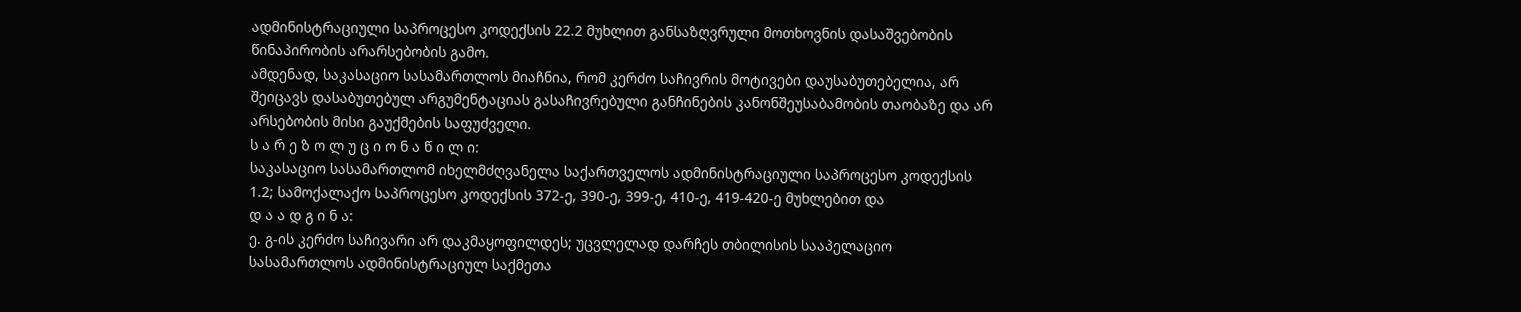ადმინისტრაციული საპროცესო კოდექსის 22.2 მუხლით განსაზღვრული მოთხოვნის დასაშვებობის წინაპირობის არარსებობის გამო.
ამდენად, საკასაციო სასამართლოს მიაჩნია, რომ კერძო საჩივრის მოტივები დაუსაბუთებელია, არ შეიცავს დასაბუთებულ არგუმენტაციას გასაჩივრებული განჩინების კანონშეუსაბამობის თაობაზე და არ არსებობის მისი გაუქმების საფუძველი.
ს ა რ ე ზ ო ლ უ ც ი ო ნ ა წ ი ლ ი:
საკასაციო სასამართლომ იხელმძღვანელა საქართველოს ადმინისტრაციული საპროცესო კოდექსის 1.2; სამოქალაქო საპროცესო კოდექსის 372-ე, 390-ე, 399-ე, 410-ე, 419-420-ე მუხლებით და
დ ა ა დ გ ი ნ ა:
ე. გ-ის კერძო საჩივარი არ დაკმაყოფილდეს; უცვლელად დარჩეს თბილისის სააპელაციო სასამართლოს ადმინისტრაციულ საქმეთა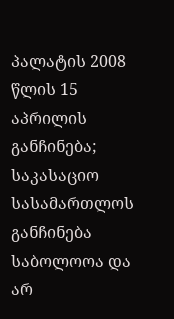პალატის 2008 წლის 15 აპრილის განჩინება; საკასაციო სასამართლოს განჩინება საბოლოოა და არ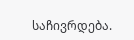საჩივრდება.